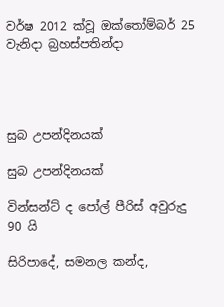වර්ෂ 2012 ක්වූ ඔක්තෝම්බර් 25 වැනිදා බ්‍රහස්පතින්දා




සුබ උපන්දිනයක්

සුබ උපන්දිනයක්

වින්සන්ට් ද පෝල් පීරිස් අවුරුදු 90 යි

සිරිපාදේ, සමනල කන්ද,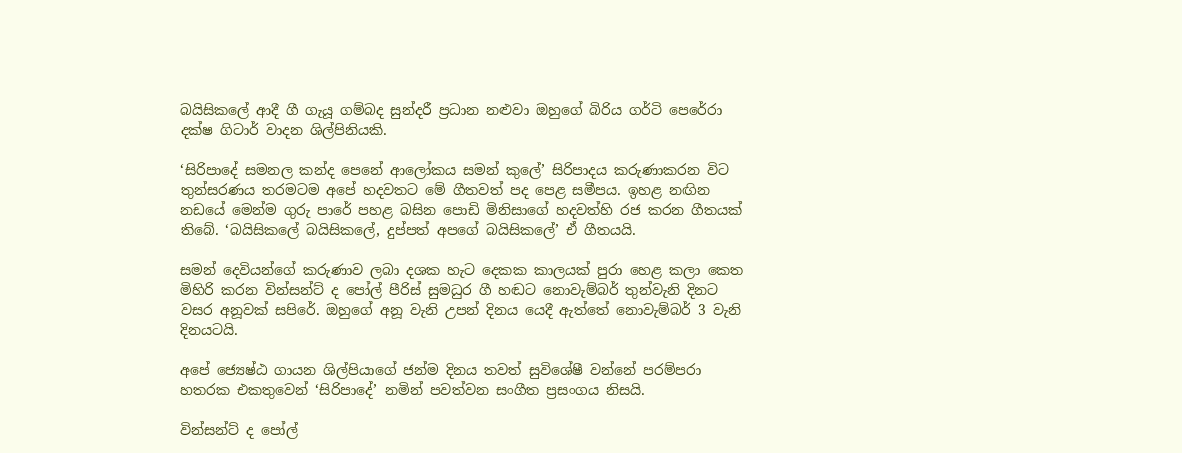බයිසිකලේ ආදී ගී ගැයූ ගම්බද සුන්දරී ප්‍රධාන නළුවා ඔහුගේ බිරිය ගර්ටි පෙරේරා දක්ෂ ගිටාර් වාදන ශිල්පිනියකි.

‘සිරිපාදේ සමනල කන්ද පෙනේ ආලෝකය සමන් කුලේ’ සිරිපාදය කරුණාකරන විට තුන්සරණය තරමටම අපේ හදවතට මේ ගීතවත් පද පෙළ සමීපය. ඉහළ නඟින නඩයේ මෙන්ම ගුරු පාරේ පහළ බසින පොඩි මිනිසාගේ හදවත්හි රජ කරන ගීතයක් තිබේ. ‘බයිසිකලේ බයිසිකලේ, දුප්පත් අපගේ බයිසිකලේ’ ඒ ගීතයයි.

සමන් දෙවියන්ගේ කරුණාව ලබා දශක හැට දෙකක කාලයක් පුරා හෙළ කලා කෙත මිහිරි කරන වින්සන්ට් ද පෝල් පීරිස් සුමධුර ගී හඬට නොවැම්බර් තුන්වැනි දිනට වසර අනූවක් සපිරේ. ඔහුගේ අනූ වැනි උපන් දිනය යෙදී ඇත්තේ නොවැම්බර් 3 වැනි දිනයටයි.

අපේ ජ්‍යෙෂ්ඨ ගායන ශිල්පියාගේ ජන්ම දිනය තවත් සුවිශේෂී වන්නේ පරම්පරා හතරක එකතුවෙන් ‘සිරිපාදේ’ නමින් පවත්වන සංගීත ප්‍රසංගය නිසයි.

වින්සන්ට් ද පෝල්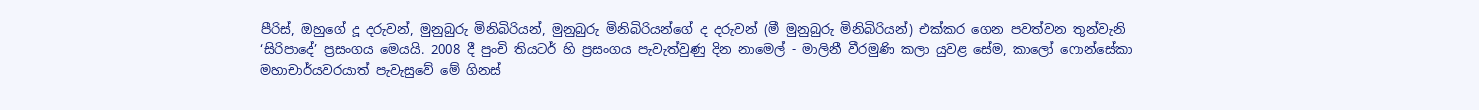පීරිස්, ඔහුගේ දූ දරුවන්, මුනුබුරු මිනිබිරියන්, මුනුබුරු මිනිබිරියන්ගේ ද දරුවන් (මී මුනුබුරු මිනිබිරියන්) එක්කර ගෙන පවත්වන තුන්වැනි ‘සිරිපාදේ’ ප්‍රසංගය මෙයයි. 2008 දී පුංචි තියටර් හි ප්‍රසංගය පැවැත්වුණු දින නාමෙල් - මාලිනී වීරමුණි කලා යුවළ සේම, කාලෝ ෆොන්සේකා මහාචාර්යවරයාත් පැවැසුවේ මේ ගිනස්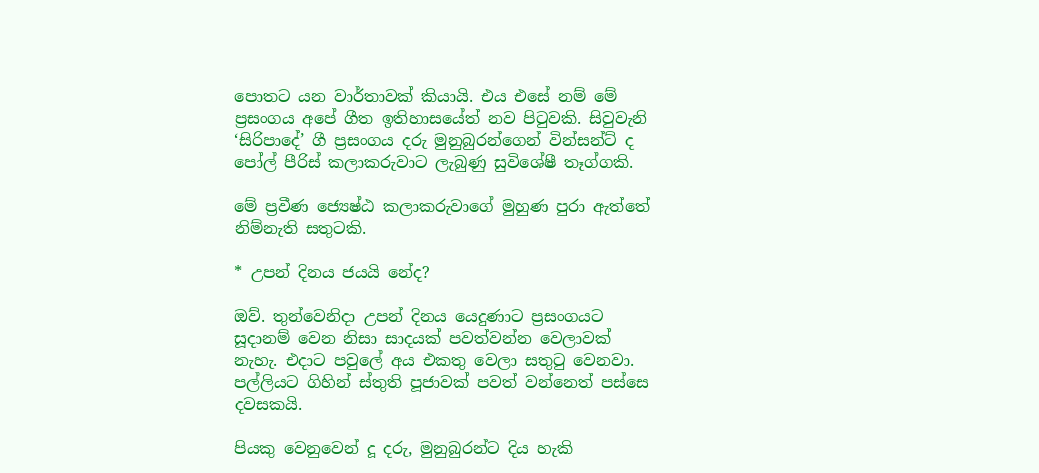පොතට යන වාර්තාවක් කියායි. එය එසේ නම් මේ ප්‍රසංගය අපේ ගීත ඉතිහාසයේත් නව පිටුවකි. සිවුවැනි ‘සිරිපාදේ’ ගී ප්‍රසංගය දරු මුනුබුරන්ගෙන් වින්සන්ට් ද පෝල් පීරිස් කලාකරුවාට ලැබුණු සුවිශේෂී තෑග්ගකි.

මේ ප්‍රවීණ ජ්‍යෙෂ්ඨ කලාකරුවාගේ මුහුණ පුරා ඇත්තේ නිම්නැති සතුටකි.

* උපන් දිනය ජයයි නේද?

ඔව්. තුන්වෙනිදා උපන් දිනය යෙදුණාට ප්‍රසංගයට සූදානම් වෙන නිසා සාදයක් පවත්වන්න වෙලාවක් නැහැ. එදාට පවුලේ අය එකතු වෙලා සතුටු වෙනවා. පල්ලියට ගිහින් ස්තුති පූජාවක් පවත් වන්නෙත් පස්සෙ දවසකයි.

පියකු වෙනුවෙන් දූ දරු, මුනුබුරන්ට දිය හැකි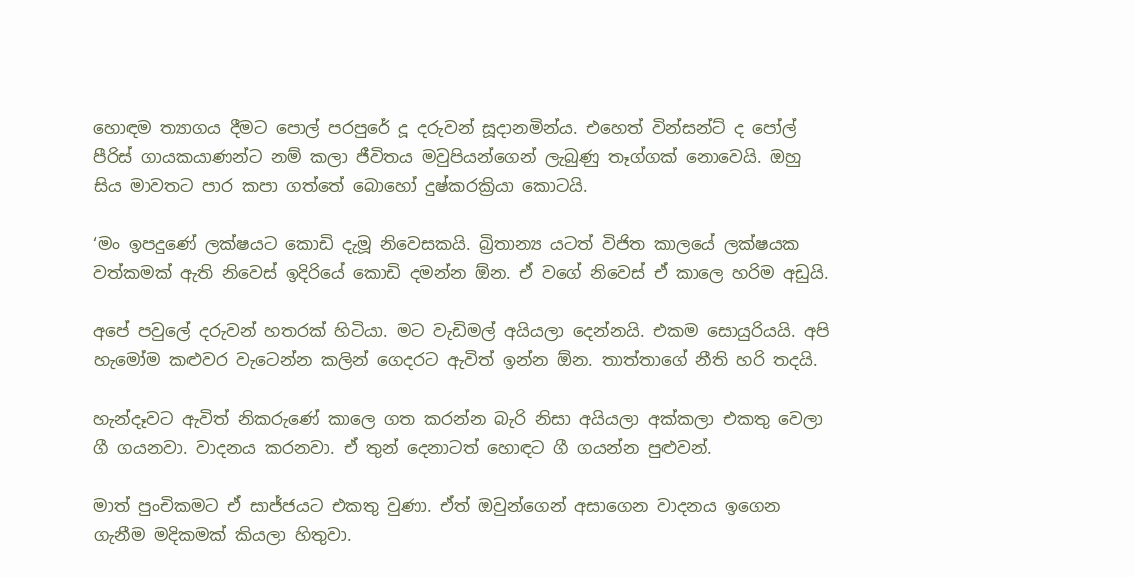හොඳම ත්‍යාගය දීමට පොල් පරපුරේ දූ දරුවන් සූදානමින්ය. එහෙත් වින්සන්ට් ද පෝල් පීරිස් ගායකයාණන්ට නම් කලා ජීවිතය මවුපියන්ගෙන් ලැබුණු තෑග්ගක් නොවෙයි. ඔහු සිය මාවතට පාර කපා ගත්තේ බොහෝ දුෂ්කරක්‍රියා කොටයි.

‘මං ඉපදුණේ ලක්ෂයට කොඩි දැමූ නිවෙසකයි. බ්‍රිතාන්‍ය යටත් විජිත කාලයේ ලක්ෂයක වත්කමක් ඇති නිවෙස් ඉදිරියේ කොඩි දමන්න ඕන. ඒ වගේ නිවෙස් ඒ කාලෙ හරිම අඩුයි.

අපේ පවුලේ දරුවන් හතරක් හිටියා. මට වැඩිමල් අයියලා දෙන්නයි. එකම සොයුරියයි. අපි හැමෝම කළුවර වැටෙන්න කලින් ගෙදරට ඇවිත් ඉන්න ඕන. තාත්තාගේ නීති හරි තදයි.

හැන්දෑවට ඇවිත් නිකරුණේ කාලෙ ගත කරන්න බැරි නිසා අයියලා අක්කලා එකතු වෙලා ගී ගයනවා. වාදනය කරනවා. ඒ තුන් දෙනාටත් හොඳට ගී ගයන්න පුළුවන්.

මාත් පුංචිකමට ඒ සාජ්ජයට එකතු වුණා. ඒත් ඔවුන්ගෙන් අසාගෙන වාදනය ඉගෙන ගැනීම මදිකමක් කියලා හිතුවා.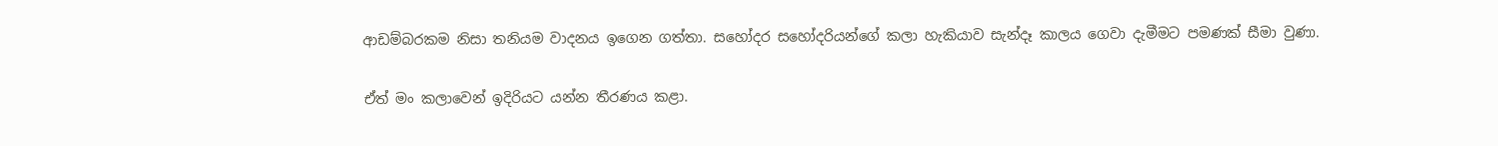ආඩම්බරකම නිසා තනියම වාදනය ඉගෙන ගත්තා. සහෝදර සහෝදරියන්ගේ කලා හැකියාව සැන්දෑ කාලය ගෙවා දැමීමට පමණක් සීමා වුණා.

ඒත් මං කලාවෙන් ඉදිරියට යන්න තීරණය කළා.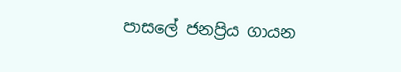පාසලේ ජනප්‍රිය ගායන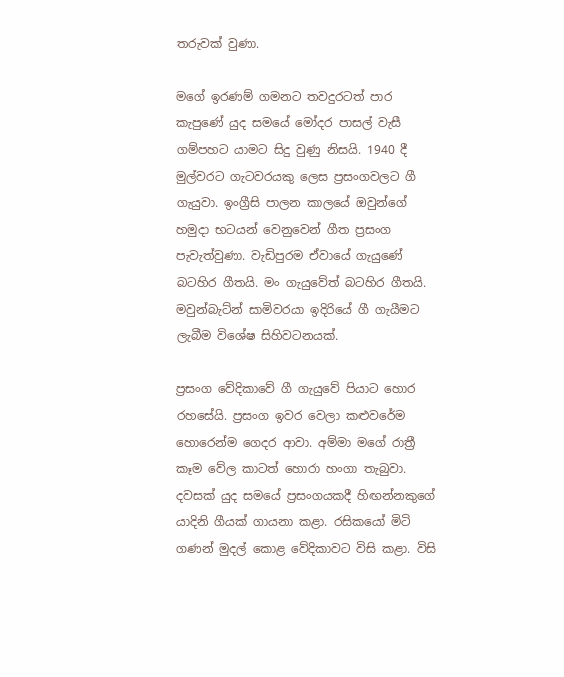තරුවක් වුණා.

මගේ ඉරණම් ගමනට තවදුරටත් පාර කැපුණේ යුද සමයේ මෝදර පාසල් වැසී ගම්පහට යාමට සිදු වුණු නිසයි. 1940 දී මුල්වරට ගැටවරයකු ලෙස ප්‍රසංගවලට ගී ගැයුවා. ඉංග්‍රීසි පාලන කාලයේ ඔවුන්ගේ හමුදා භටයන් වෙනුවෙන් ගීත ප්‍රසංග පැවැත්වුණා. වැඩිපුරම ඒවායේ ගැයුණේ බටහිර ගීතයි. මං ගැයුවේත් බටහිර ගීතයි. මවුන්බැට්න් සාමිවරයා ඉදිරියේ ගී ගැයීමට ලැබීම විශේෂ සිහිවටනයක්.

ප්‍රසංග වේදිකාවේ ගී ගැයුවේ පියාට හොර රහසේයි. ප්‍රසංග ඉවර වෙලා කළුවරේම හොරෙන්ම ගෙදර ආවා. අම්මා මගේ රාත්‍රී කෑම වේල කාටත් හොරා හංගා තැබුවා. දවසක් යුද සමයේ ප්‍රසංගයකදී හිඟන්නකුගේ යාදිනි ගීයක් ගායනා කළා. රසිකයෝ මිටි ගණන් මුදල් කොළ වේදිකාවට විසි කළා. විසි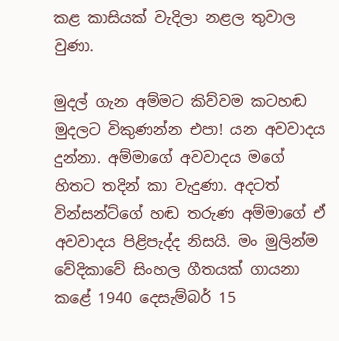කළ කාසියක් වැදිලා නළල තුවාල වුණා.

මුදල් ගැන අම්මට කිව්වම කටහඬ මුදලට විකුණන්න එපා! යන අවවාදය දුන්නා. අම්මාගේ අවවාදය මගේ හිතට තදින් කා වැදුණා. අදටත් වින්සන්ට්ගේ හඬ තරුණ අම්මාගේ ඒ අවවාදය පිළිපැද්ද නිසයි. මං මුලින්ම වේදිකාවේ සිංහල ගීතයක් ගායනා කළේ 1940 දෙසැම්බර් 15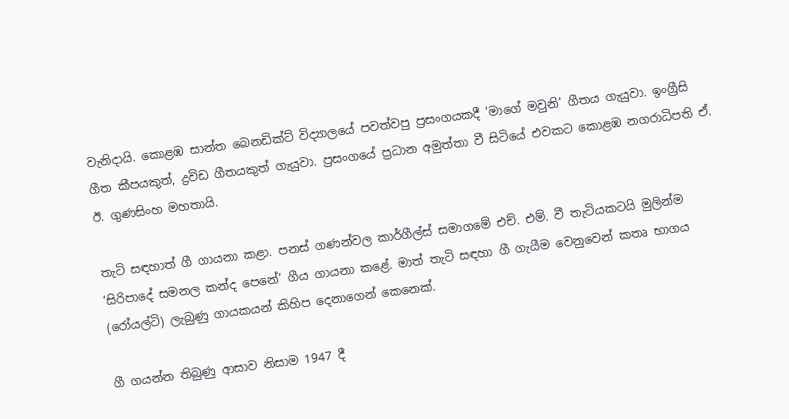වැනිදායි. කොළඹ සාන්ත බෙනඩික්ට් විද්‍යාලයේ පවත්වපු ප්‍රසංගයකදී ‘මාගේ මවුනි’ ගීතය ගැයුවා. ඉංග්‍රීසි ගීත කීපයකුත්, ද්‍රවිඩ ගීතයකුත් ගැයුවා. ප්‍රසංගයේ ප්‍රධාන අමුත්තා වී සිටියේ එවකට කොළඹ නගරාධිපති ඒ. ඊ. ගුණසිංහ මහතායි.

තැටි සඳහාත් ගී ගායනා කළා. පනස් ගණන්වල කාර්ගීල්ස් සමාගමේ එච්. එම්. වී තැටියකටයි මුලින්ම ‘සිරිපාදේ සමනල කන්ද පෙනේ’ ගීය ගායනා කළේ. මාත් තැටි සඳහා ගී ගැයීම වෙනුවෙන් කතෘ භාගය (රෝයල්ටි) ලැබුණු ගායකයන් කිහිප දෙනාගෙන් කෙනෙක්.

ගී ගයන්න තිබුණු ආසාව නිසාම 1947 දී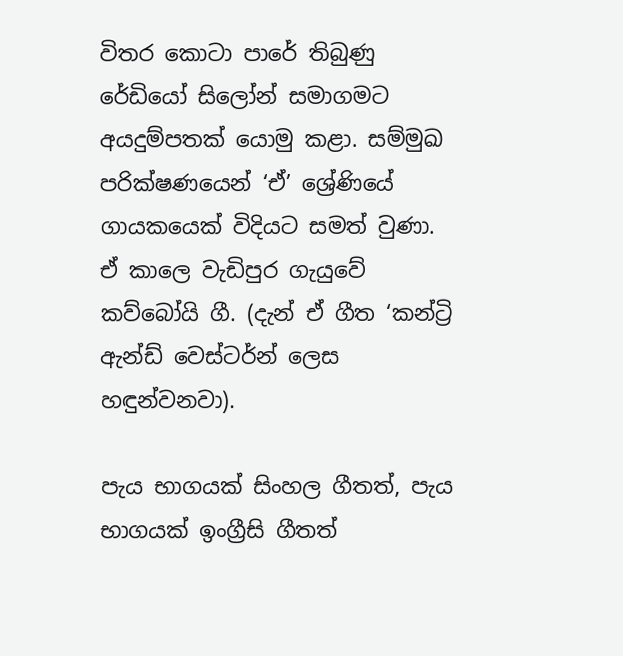විතර කොටා පාරේ තිබුණු රේඩියෝ සිලෝන් සමාගමට අයදුම්පතක් යොමු කළා. සම්මුඛ පරික්ෂණයෙන් ‘ඒ’ ශ්‍රේණියේ ගායකයෙක් විදියට සමත් වුණා. ඒ කාලෙ වැඩිපුර ගැයුවේ කව්බෝයි ගී. (දැන් ඒ ගීත ‘කන්ට්‍රි ඇන්ඩ් වෙස්ටර්න් ලෙස හඳුන්වනවා).

පැය භාගයක් සිංහල ගීතත්, පැය භාගයක් ඉංග්‍රීසි ගීතත්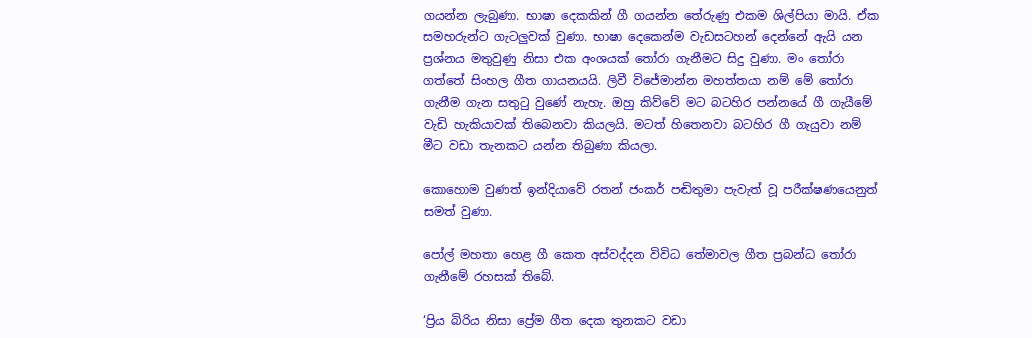ගයන්න ලැබුණා. භාෂා දෙකකින් ගී ගයන්න තේරුණු එකම ශිල්පියා මායි. ඒක සමහරුන්ට ගැටලුවක් වුණා. භාෂා දෙකෙන්ම වැඩසටහන් දෙන්නේ ඇයි යන ප්‍රශ්නය මතුවුණු නිසා එක අංශයක් තෝරා ගැනීමට සිදු වුණා. මං තෝරා ගත්තේ සිංහල ගීත ගායනයයි. ලිවී විජේමාන්න මහත්තයා නම් මේ තෝරා ගැනීම ගැන සතුටු වුණේ නැහැ. ඔහු කිව්වේ මට බටහිර පන්නයේ ගී ගැයීමේ වැඩි හැකියාවක් තිබෙනවා කියලයි. මටත් හිතෙනවා බටහිර ගී ගැයුවා නම් මීට වඩා තැනකට යන්න තිබුණා කියලා.

කොහොම වුණත් ඉන්දියාවේ රතන් ජංකර් පඬිතුමා පැවැත් වූ පරීක්ෂණයෙනුත් සමත් වුණා.

පෝල් මහතා හෙළ ගී කෙත අස්වද්දන විවිධ තේමාවල ගීත ප්‍රබන්ධ තෝරා ගැනීමේ රහසක් තිබේ.

‘ප්‍රිය බිරිය නිසා ප්‍රේම ගීත දෙක තුනකට වඩා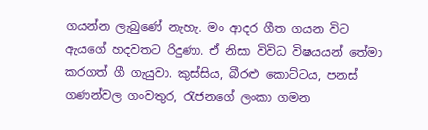ගයන්න ලැබුණේ නැහැ. මං ආදර ගීත ගයන විට ඇයගේ හදවතට රිදුණා. ඒ නිසා විවිධ විෂයයන් තේමා කරගත් ගී ගැයුවා. කුස්සිය, බීරළු කොට්ටය, පනස් ගණන්වල ගංවතුර, රැජනගේ ලංකා ගමන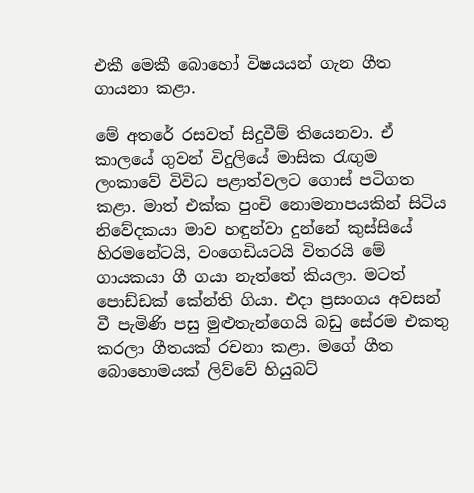එකී මෙකී බොහෝ විෂයයන් ගැන ගීත ගායනා කළා.

මේ අතරේ රසවත් සිදුවීම් තියෙනවා. ඒ කාලයේ ගුවන් විදුලියේ මාසික රැඟුම ලංකාවේ විවිධ පළාත්වලට ගොස් පටිගත කළා. මාත් එක්ක පුංචි නොමනාපයකින් සිටිය නිවේදකයා මාව හඳුන්වා දුන්නේ කුස්සියේ හිරමනේටයි, වංගෙඩියටයි විතරයි මේ ගායකයා ගී ගයා නැත්තේ කියලා. මටත් පොඩ්ඩක් කේන්ති ගියා. එදා ප්‍රසංගය අවසන් වී පැමිණි පසු මුළුතැන්ගෙයි බඩු සේරම එකතු කරලා ගීතයක් රචනා කළා. මගේ ගීත බොහොමයක් ලිව්වේ හියුබට්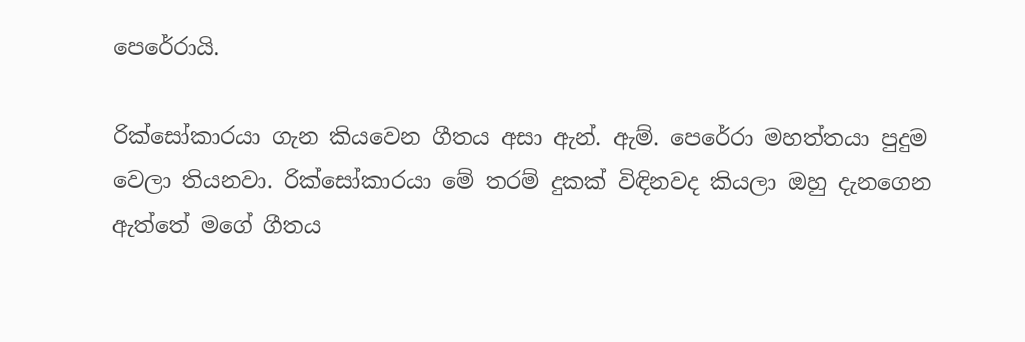පෙරේරායි.

රික්සෝකාරයා ගැන කියවෙන ගීතය අසා ඇන්. ඇම්. පෙරේරා මහත්තයා පුදුම වෙලා තියනවා. රික්සෝකාරයා මේ තරම් දුකක් විඳිනවද කියලා ඔහු දැනගෙන ඇත්තේ මගේ ගීතය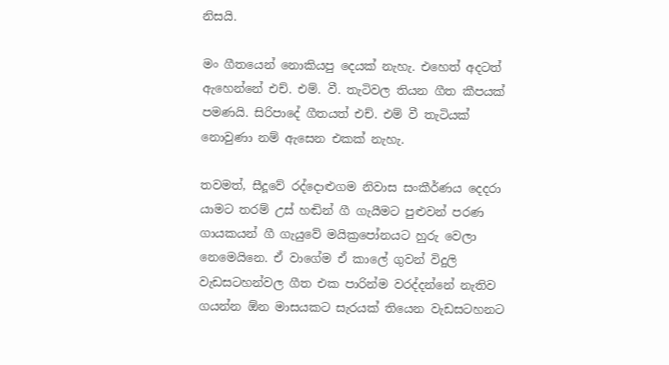නිසයි.

මං ගීතයෙන් නොකියපු දෙයක් නැහැ. එහෙත් අදටත් ඇහෙන්නේ එච්. එම්. වී. තැටිවල තියන ගීත කීපයක් පමණයි. සිරිපාදේ ගීතයත් එච්. එම් වී තැටියක් නොවුණා නම් ඇසෙන එකක් නැහැ.

තවමත්, සීදූවේ රද්දොළුගම නිවාස සංකීර්ණය දෙදරා යාමට තරම් උස් හඬින් ගී ගැයීමට පුළුවන් පරණ ගායකයන් ගී ගැයුවේ මයික්‍රපෝනයට හුරු වෙලා නෙමෙයිනෙ. ඒ වාගේම ඒ කාලේ ගුවන් විදුලි වැඩසටහන්වල ගීත එක පාරින්ම වරද්දන්නේ නැතිව ගයන්න ඕන මාසයකට සැරයක් තියෙන වැඩසටහනට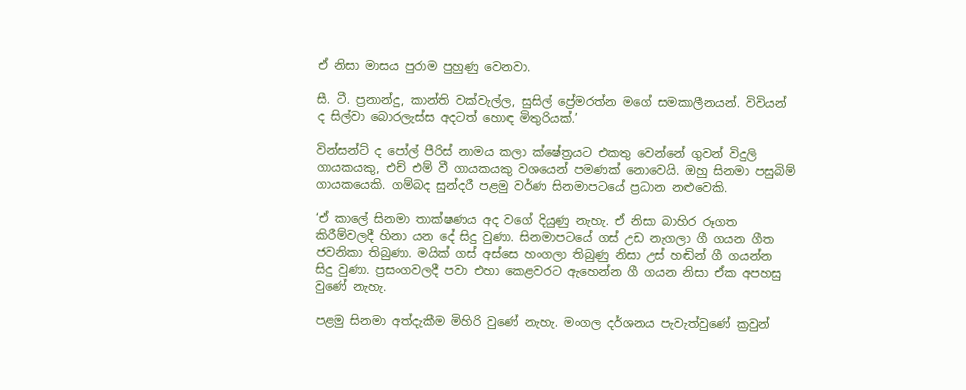ඒ නිසා මාසය පුරාම පුහුණු වෙනවා.

සී. ටී. ප්‍රනාන්දු, කාන්ති වක්වැල්ල, සුසිල් ප්‍රේමරත්න මගේ සමකාලීනයන්. විවියන් ද සිල්වා බොරලැස්ස අදටත් හොඳ මිතුරියක්.’

වින්සන්ට් ද පෝල් පීරිස් නාමය කලා ක්ෂේත්‍රයට එකතු වෙන්නේ ගුවන් විදුලි ගායකයකු, එච් එම් වී ගායකයකු වශයෙන් පමණක් නොවෙයි. ඔහු සිනමා පසුබිම් ගායකයෙකි. ගම්බද සුන්දරී පළමු වර්ණ සිනමාපටයේ ප්‍රධාන නළුවෙකි.

‘ඒ කාලේ සිනමා තාක්ෂණය අද වගේ දියුණු නැහැ. ඒ නිසා බාහිර රූගත කිරීම්වලදී හිනා යන දේ සිදු වුණා. සිනමාපටයේ ගස් උඩ නැගලා ගී ගයන ගීත ජවනිකා තිබුණා. මයික් ගස් අස්සෙ හංගලා තිබුණු නිසා උස් හඬින් ගී ගයන්න සිදු වුණා. ප්‍රසංගවලදී පවා එහා කෙළවරට ඇහෙන්න ගී ගයන නිසා ඒක අපහසු වුණේ නැහැ.

පළමු සිනමා අත්දැකීම මිහිරි වුණේ නැහැ. මංගල දර්ශනය පැවැත්වුණේ ක්‍රවුන්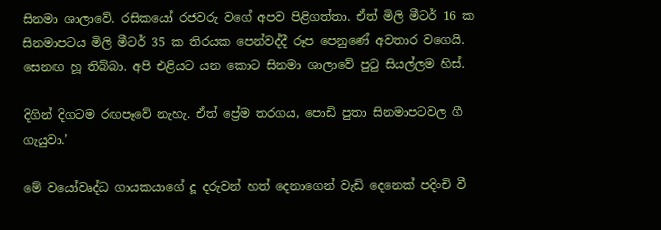සිනමා ශාලාවේ. රසිකයෝ රජවරු වගේ අපව පිළිගත්තා. ඒත් මිලි මීටර් 16 ක සිනමාපටය මිලි මීටර් 35 ක තිරයක පෙන්වද්දී රූප පෙනුණේ අවතාර වගෙයි. සෙනඟ හූ තිබ්බා. අපි එළියට යන කොට සිනමා ශාලාවේ පුටු සියල්ලම හිස්.

දිගින් දිගටම රඟපෑවේ නැහැ. ඒත් ප්‍රේම තරගය, පොඩි පුතා සිනමාපටවල ගී ගැයුවා.’

මේ වයෝවෘද්ධ ගායකයාගේ දූ දරුවන් හත් දෙනාගෙන් වැඩි දෙනෙක් පදිංචි වී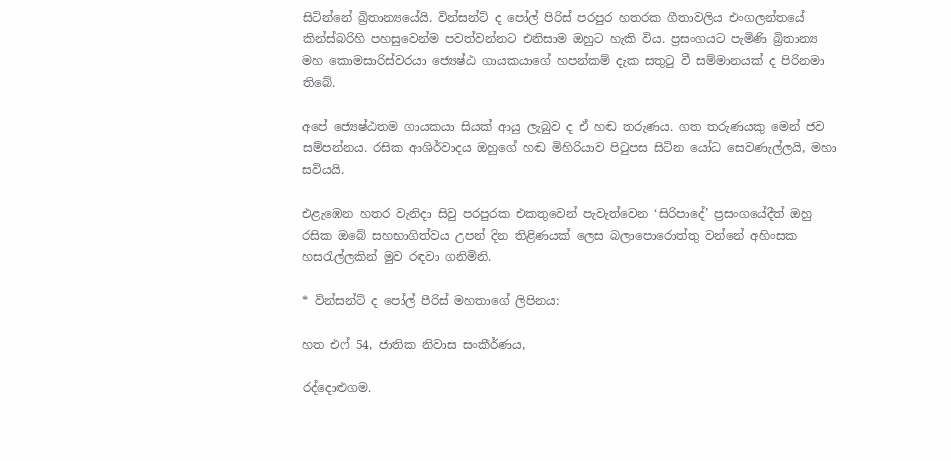සිටින්නේ බ්‍රිතාන්‍යයේයි. වින්සන්ට් ද පෝල් පිරිස් පරපුර හතරක ගීතාවලිය එංගලන්තයේ කින්ස්බරිහි පහසුවෙන්ම පවත්වන්නට එනිසාම ඔහුට හැකි විය. ප්‍රසංගයට පැමිණි බ්‍රිතාන්‍ය මහ කොමසාරිස්වරයා ජ්‍යෙෂ්ඨ ගායකයාගේ හපන්කම් දැක සතුටු වී සම්මානයක් ද පිරිනමා තිබේ.

අපේ ජ්‍යෙෂ්ඨතම ගායකයා සියක් ආයු ලැබුව ද ඒ හඬ තරුණය. ගත තරුණයකු මෙන් ජව සම්පන්නය. රසික ආශිර්වාදය ඔහුගේ හඬ මිහිරියාව පිටුපස සිටින යෝධ සෙවණැල්ලයි, මහා සවියයි.

එළැඹෙන හතර වැනිදා සිවු පරපුරක එකතුවෙන් පැවැත්වෙන ‘සිරිපාදේ’ ප්‍රසංගයේදීත් ඔහු රසික ඔබේ සහභාගිත්වය උපන් දින තිළිණයක් ලෙස බලාපොරොත්තු වන්නේ අහිංසක හසරැල්ලකින් මුව රඳවා ගනිමිනි.

* වින්සන්ට් ද පෝල් පීරිස් මහතාගේ ලිපිනය:

හත එෆ් 54, ජාතික නිවාස සංකීර්ණය,

රද්දොළුගම.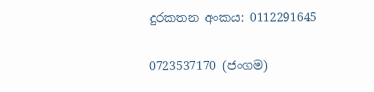දුරකතන අංකය: 0112291645

0723537170 (ජංගම)